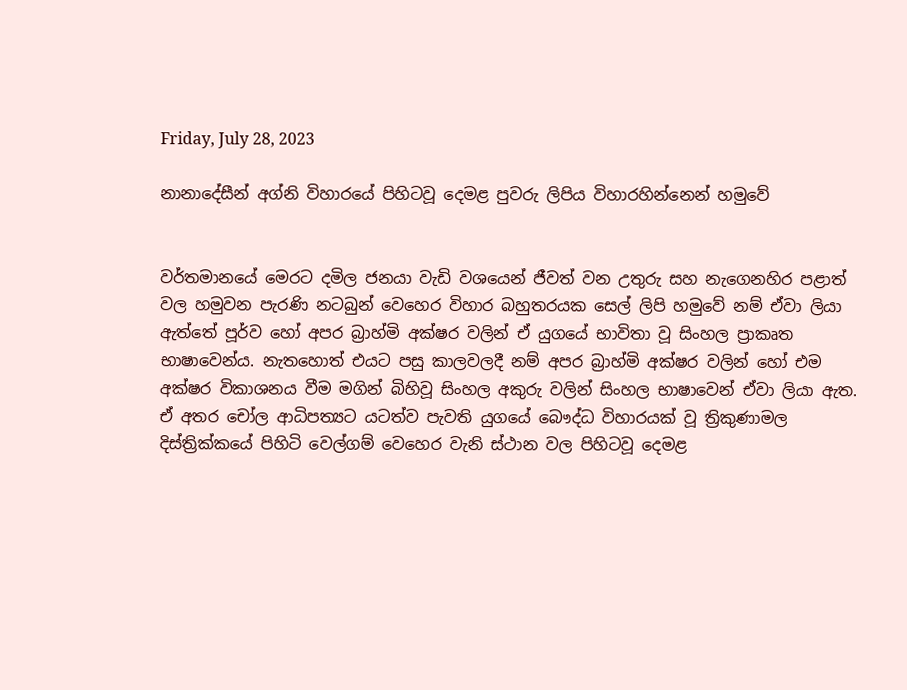Friday, July 28, 2023

නානාදේසීන් අග්නි විහාරයේ පිහිටවූ දෙමළ පුවරු ලිපිය විහාරහින්නෙන් හමුවේ


වර්තමානයේ මෙරට දමිල ජනයා වැඩි වශයෙන් ජීවත් වන උතුරු සහ නැගෙනහිර පළාත් වල හමුවන පැරණි නටබුන් වෙහෙර විහාර බහුතරයක සෙල් ලිපි හමුවේ නම් ඒවා ලියා ඇත්තේ පූර්ව හෝ අපර බ්‍රාහ්මි අක්ෂර වලින් ඒ යුගයේ භාවිතා වූ සිංහල ප්‍රාකෘත භාෂාවෙන්ය. නැතහොත් එයට පසු කාලවලදී නම් අපර බ්‍රාහ්මි අක්ෂර වලින් හෝ එම අක්ෂර විකාශනය වීම මගින් බිහිවූ සිංහල අකුරු වලින් සිංහල භාෂාවෙන් ඒවා ලියා ඇත. ඒ අතර චෝල ආධිපත්‍යට යටත්ව පැවති යුගයේ බෞද්ධ විහාරයක් වූ ත්‍රිකුණාමල දිස්ත්‍රික්කයේ පිහිටි වෙල්ගම් වෙහෙර වැනි ස්ථාන වල පිහිටවූ දෙමළ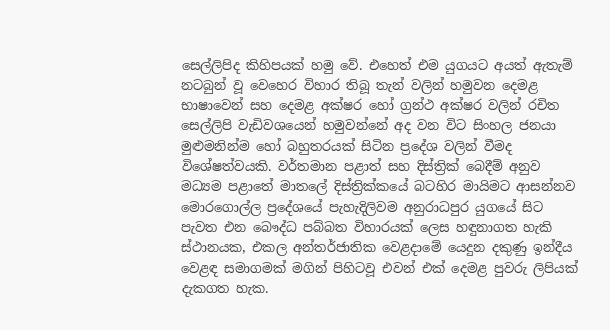සෙල්ලිපිද කිහිපයක් හමු වේ. එහෙත් එම යුගයට අයත් ඇතැම් නටබුන් වූ වෙහෙර විහාර තිබූ තැන් වලින් හමුවන දෙමළ භාෂාවෙන් සහ දෙමළ අක්ෂර හෝ ග්‍රන්ථ අක්ෂර වලින් රචිත සෙල්ලිපි වැඩිවශයෙන් හමුවන්නේ අද වන විට සිංහල ජනයා මුළුමනින්ම හෝ බහුතරයක් සිටින ප්‍රදේශ වලින් වීමද විශේෂත්වයකි. වර්තමාන පළාත් සහ දිස්ත්‍රික් බෙදීම් අනුව මධ්‍යම පළාතේ මාතලේ දිස්ත්‍රික්කයේ බටහිර මායිමට ආසන්නව මොරගොල්ල ප්‍රදේශයේ පැහැදිලිවම අනුරාධපුර යුගයේ සිට පැවත එන බෞද්ධ පබ්බත විහාරයක් ලෙස හඳුනාගත හැකි ස්ථානයක, එකල අන්තර්ජාතික වෙළදාමේ යෙදුන දකුණු ඉන්දීය වෙළඳ සමාගමක් මගින් පිහිටවූ එවන් එක් දෙමළ පුවරු ලිපියක් දැකගත හැක.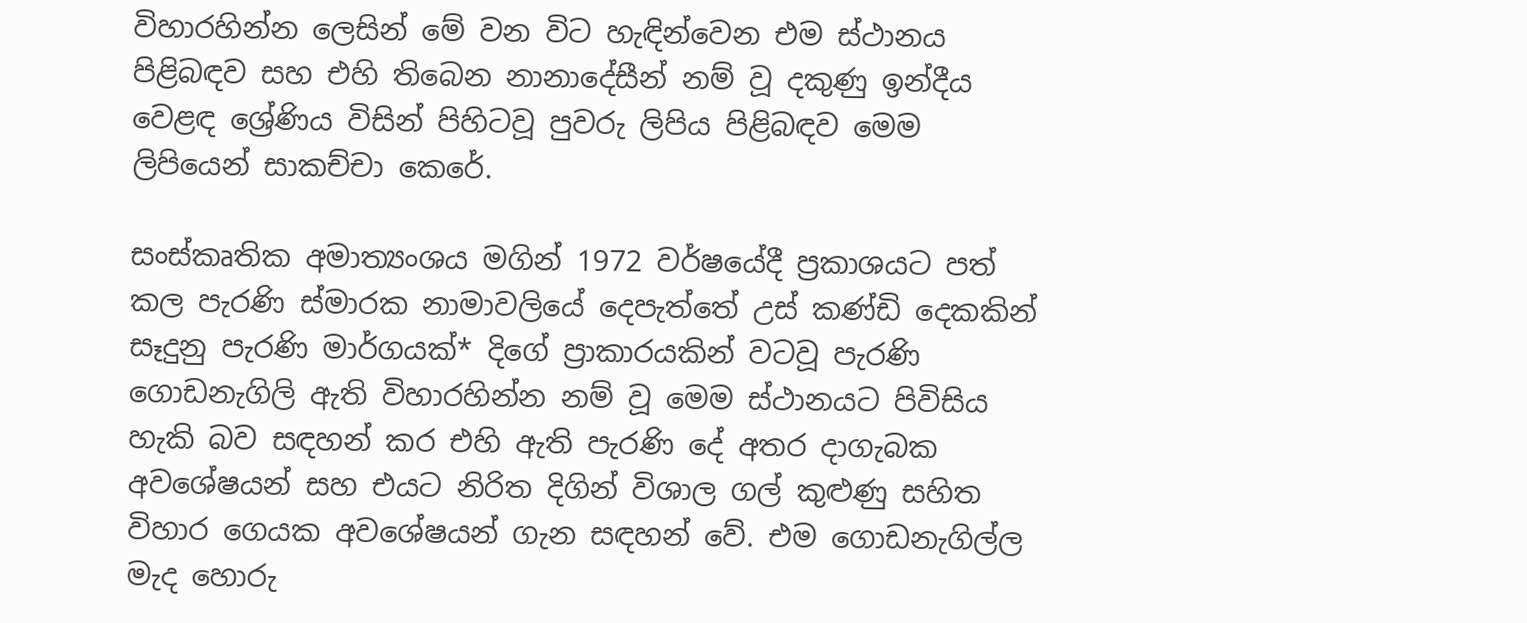විහාරහින්න ලෙසින් මේ වන විට හැඳින්වෙන එම ස්ථානය පිළිබඳව සහ එහි තිබෙන නානාදේසීන් නම් වූ දකුණු ඉන්දීය වෙළඳ ශ්‍රේණිය විසින් පිහිටවූ පුවරු ලිපිය පිළිබඳව මෙම ලිපියෙන් සාකච්චා කෙරේ.

සංස්කෘතික අමාත්‍යංශය මගින් 1972 වර්ෂයේදී ප්‍රකාශයට පත් කල පැරණි ස්මාරක නාමාවලියේ දෙපැත්තේ උස් කණ්ඩි දෙකකින් සෑදුනු පැරණි මාර්ගයක්* දිගේ ප්‍රාකාරයකින් වටවූ පැරණි ගොඩනැගිලි ඇති විහාරහින්න නම් වූ මෙම ස්ථානයට පිවිසිය හැකි බව සඳහන් කර එහි ඇති පැරණි දේ අතර දාගැබක අවශේෂයන් සහ එයට නිරිත දිගින් විශාල ගල් කුළුණු සහිත විහාර ගෙයක අවශේෂයන් ගැන සඳහන් වේ. එම ගොඩනැගිල්ල මැද හොරු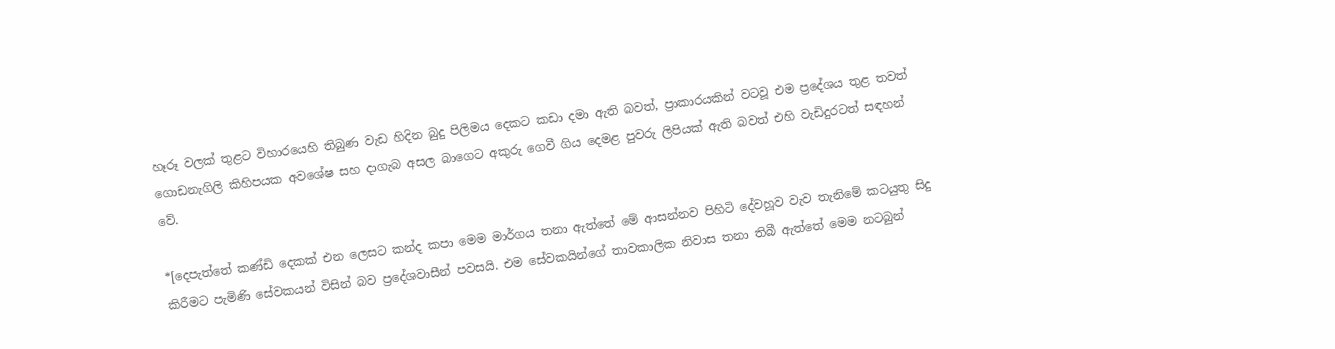හෑරූ වලක් තුළට විහාරයෙහි තිබුණ වැඩ හිදින බුදු පිලිමය දෙකට කඩා දමා ඇති බවත්, ප්‍රාකාරයකින් වටවූ එම ප්‍රදේශය තුළ තවත් ගොඩනැගිලි කිහිපයක අවශේෂ සහ දාගැබ අසල බාගෙට අකුරු ගෙවී ගිය දෙමළ පුවරු ලිපියක් ඇති බවත් එහි වැඩිදුරටත් සඳහන් වේ.

*[දෙපැත්තේ කණ්ඩි දෙකක් එන ලෙසට කන්ද කපා මෙම මාර්ගය තනා ඇත්තේ මේ ආසන්නව පිහිටි දේවහූව වැව තැනිමේ කටයුතු සිදු කිරීමට පැමිණි සේවකයන් විසින් බව ප්‍රදේශවාසීන් පවසයි. එම සේවකයින්ගේ තාවකාලික නිවාස තනා තිබී ඇත්තේ මෙම නටබුන්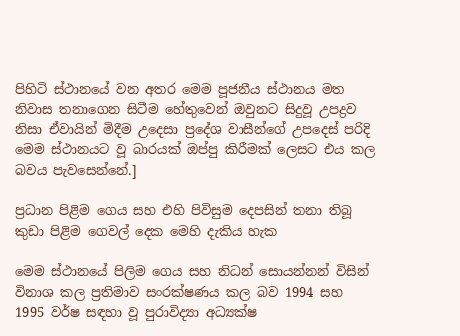පිහිටි ස්ථානයේ වන අතර මෙම පූජනීය ස්ථානය මත නිවාස තනාගෙන සිටීම හේතුවෙන් ඔවුනට සිදුවූ උපද්‍රව නිසා ඒවායින් මිදීම උදෙසා ප්‍රදේශ වාසීන්ගේ උපදෙස් පරිදි මෙම ස්ථානයට වූ බාරයක් ඔප්පු කිරීමක් ලෙසට එය කල බවය පැවසෙන්නේ.]

ප්‍රධාන පිළිම ගෙය සහ එහි පිවිසුම දෙපසින් තනා තිබූ කුඩා පිළිම ගෙවල් දෙක මෙහි දැකිය හැක

මෙම ස්ථානයේ පිලිම ගෙය සහ නිධන් සොයන්නන් විසින් විනාශ කල ප්‍රතිමාව සංරක්ෂණය කල බව 1994 සහ 1995 වර්ෂ සඳහා වූ පුරාවිද්‍යා අධ්‍යක්ෂ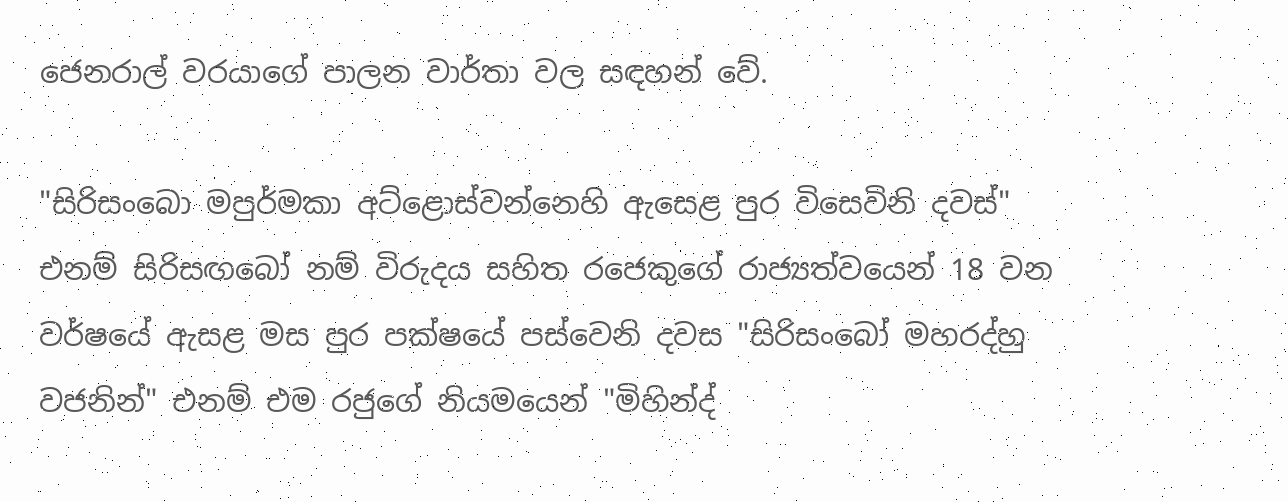ජෙනරාල් වරයාගේ පාලන වාර්තා වල සඳහන් වේ.

"සිරිසංබො මපුර්මකා අට්ළොස්වන්නෙහි ඇසෙළ පුර විසෙවිනි දවස්" එනම් සිරිසඟබෝ නම් විරුදය සහිත රජෙකුගේ රාජ්‍යත්වයෙන් 18 වන වර්ෂයේ ඇසළ මස පුර පක්ෂයේ පස්වෙනි දවස "සිරිසංබෝ මහරද්හු වජනින්" එනම් එම රජුගේ නියමයෙන් "මිහින්ද්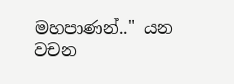මහපාණන්.." යන වචන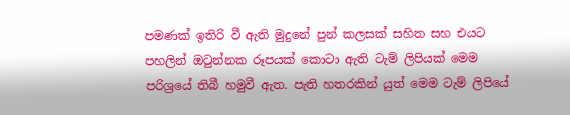පමණක් ඉතිරි වී ඇති මුදුනේ පුන් කලසක් සහිත සහ එයට පහලින් ඔටුන්නක රූපයක් කොටා ඇති ටැම් ලිපියක් මෙම පරිශ්‍රයේ තිබී හමුවී ඇත. පැති හතරකින් යුත් මෙම ටැම් ලිපියේ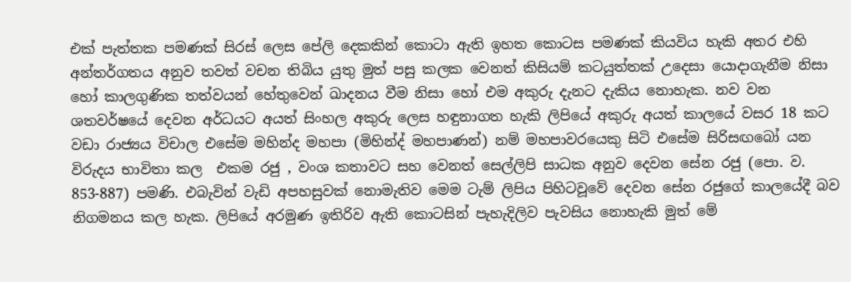එක් පැත්තක පමණක් සිරස් ලෙස පේලි දෙකකින් කොටා ඇති ඉහත කොටස පමණක් කියවිය හැකි අතර එහි අන්තර්ගතය අනුව තවත් වචන තිබිය යුතු මුත් පසු කලක වෙනත් කිසියම් කටයුත්තක් උදෙසා යොදාගැනීම නිසා හෝ කාලගුණික තත්වයන් හේතුවෙන් ඛාදනය වීම නිසා හෝ එම අකුරු දැනට දැකිය නොහැක. නව වන ශතවර්ෂයේ දෙවන අර්ධයට අයත් සිංහල අකුරු ලෙස හඳුනාගත හැකි ලිපියේ අකුරු අයත් කාලයේ වසර 18 කට වඩා රාජ්‍යය විචාල එසේම මහින්ද මහපා (මිහින්ද් මහපාණන්) නම් මහපාවරයෙකු සිටි එසේම සිරිසඟබෝ යන විරුදය භාවිතා කල  එකම රජු , වංශ කතාවට සහ වෙනත් සෙල්ලිපි සාධක අනුව දෙවන සේන රජු (පො. ව. 853-887) පමණි. එබැවින් වැඩි අපහසුවක් නොමැතිව මෙම ටැම් ලිපිය පිහිටවූවේ දෙවන සේන රජුගේ කාලයේදී බව නිගමනය කල හැක. ලිපියේ අරමුණ ඉතිරිව ඇති කොටසින් පැහැදිලිව පැවසිය නොහැකි මුත් මේ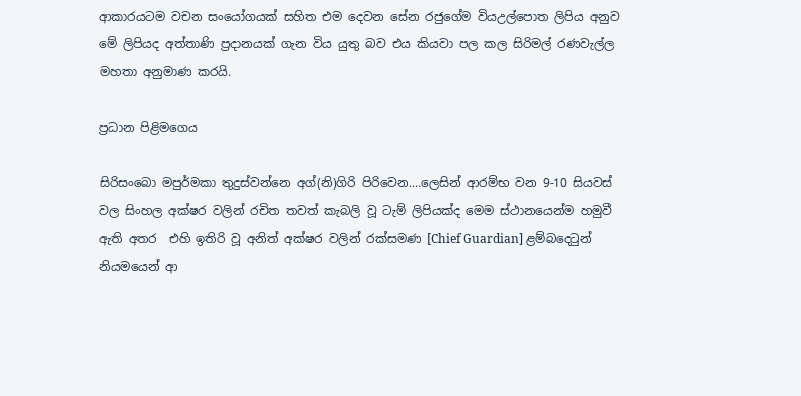ආකාරයටම වචන සංයෝගයක් සහිත එම දෙවන සේන රජුගේම වියඋල්පොත ලිපිය අනුව මේ ලිපියද අත්තාණි ප්‍රදානයක් ගැන විය යුතු බව එය කියවා පල කල සිරිමල් රණවැල්ල මහතා අනුමාණ කරයි.

ප්‍රධාන පිළිමගෙය

සිරිසංබො මපුර්මකා තුදුස්වන්නෙ අග්(නි)ගිරි පිරිවෙන....ලෙසින් ආරම්භ වන 9-10 සියවස් වල සිංහල අක්ෂර වලින් රචිත තවත් කැබලි වූ ටැම් ලිපියක්ද මෙම ස්ථානයෙන්ම හමුවී ඇති අතර  එහි ඉතිරි වූ අනිත් අක්ෂර වලින් රක්සමණ [Chief Guardian] ළම්බදෙටුන් නියමයෙන් ආ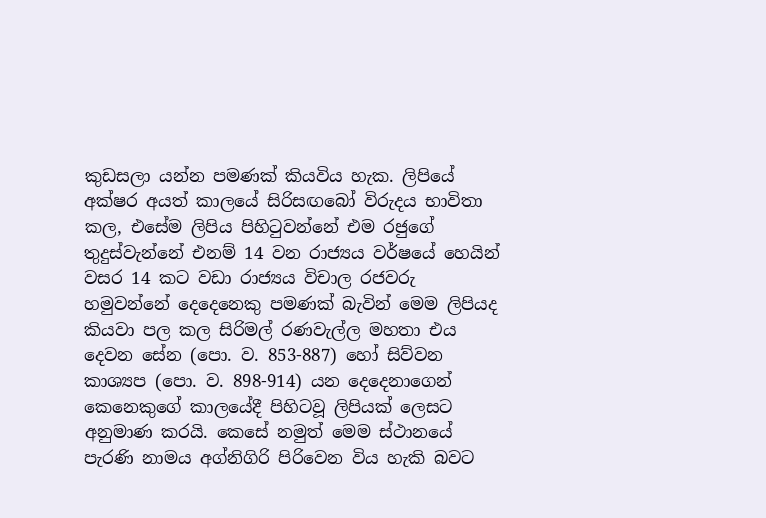කුඩසලා යන්න පමණක් කියවිය හැක. ලිපියේ අක්ෂර අයත් කාලයේ සිරිසඟබෝ විරුදය භාවිතා කල, එසේම ලිපිය පිහිටුවන්නේ එම රජුගේ තුදුස්වැන්නේ එනම් 14 වන රාජ්‍යය වර්ෂයේ හෙයින් වසර 14 කට වඩා රාජ්‍යය විචාල රජවරු හමුවන්නේ දෙදෙනෙකු පමණක් බැවින් මෙම ලිපියද කියවා පල කල සිරිමල් රණවැල්ල මහතා එය දෙවන සේන (පො. ව. 853-887) හෝ සිව්වන කාශ්‍යප (පො. ව. 898-914) යන දෙදෙනාගෙන් කෙනෙකුගේ කාලයේදී පිහිටවූ ලිපියක් ලෙසට අනුමාණ කරයි. කෙසේ නමුත් මෙම ස්ථානයේ පැරණි නාමය අග්නිගිරි පිරිවෙන විය හැකි බවට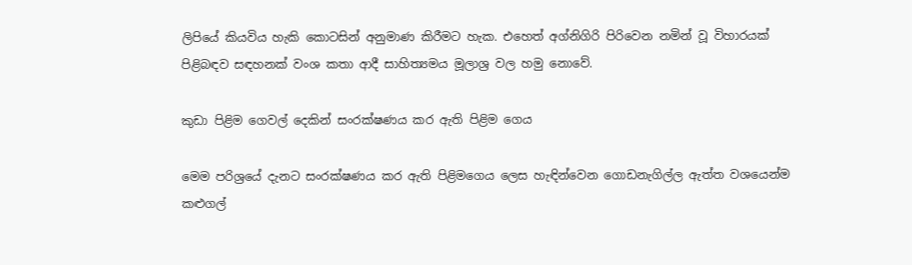ලිපියේ කියවිය හැකි කොටසින් අනුමාණ කිරීමට හැක. එහෙත් අග්නිගිරි පිරිවෙන නමින් වූ විහාරයක්  පිළිබඳව සඳහනක් වංශ කතා ආදී සාහිත්‍යමය මූලාශ්‍ර වල හමු නොවේ.

කුඩා පිළිම ගෙවල් දෙකින් සංරක්ෂණය කර ඇති පිළිම ගෙය

මෙම පරිශ්‍රයේ දැනට සංරක්ෂණය කර ඇති පිළිමගෙය ලෙස හැඳින්වෙන ගොඩනැගිල්ල ඇත්ත වශයෙන්ම කළුගල්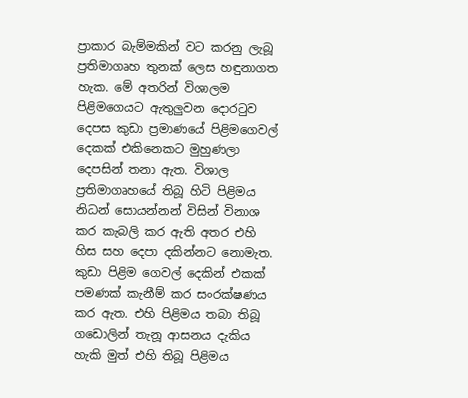ප්‍රාකාර බැම්මකින් වට කරනු ලැබූ ප්‍රතිමාගෘහ තුනක් ලෙස හඳුනාගත හැක. මේ අතරින් විශාලම පිළිමගෙයට ඇතුලුවන දොරටුව දෙපස කුඩා ප්‍රමාණයේ පිළිමගෙවල් දෙකක් එකිනෙකට මුහුණලා දෙපසින් තනා ඇත. විශාල ප්‍රතිමාගෘහයේ තිබූ හිටි පිළිමය නිධන් සොයන්නන් විසින් විනාශ කර කැබලි කර ඇති අතර එහි හිස සහ දෙපා දකින්නට නොමැත. කුඩා පිළිම ගෙවල් දෙකින් එකක් පමණක් කැනීම් කර සංරක්ෂණය කර ඇත. එහි පිළිමය තබා තිබූ ගඩොලින් තැනූ ආසනය දැකිය හැකි මුත් එහි තිබූ පිළිමය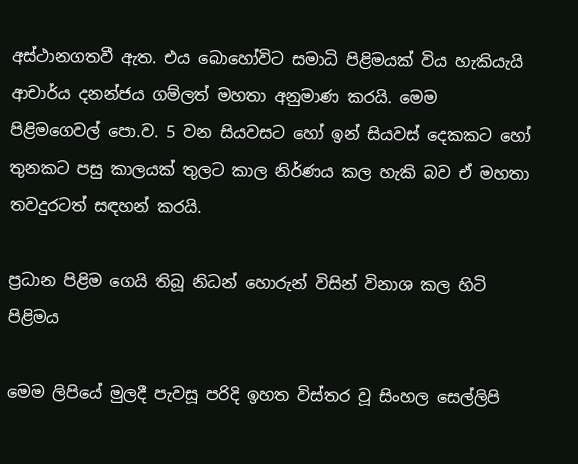අස්ථානගතවී ඇත. එය බොහෝවිට සමාධි පිළිමයක් විය හැකියැයි ආචාර්ය දනන්ජය ගම්ලත් මහතා අනුමාණ කරයි. මෙම පිළිමගෙවල් පො.ව. 5 වන සියවසට හෝ ඉන් සියවස් දෙකකට හෝ තුනකට පසු කාලයක් තුලට කාල නිර්ණය කල හැකි බව ඒ මහතා තවදුරටත් සඳහන් කරයි.

ප්‍රධාන පිළිම ගෙයි තිබූ නිධන් හොරුන් විසින් විනාශ කල හිටි පිළිමය

මෙම ලිපියේ මුලදී පැවසූ පරිදි ඉහත විස්තර වූ සිංහල සෙල්ලිපි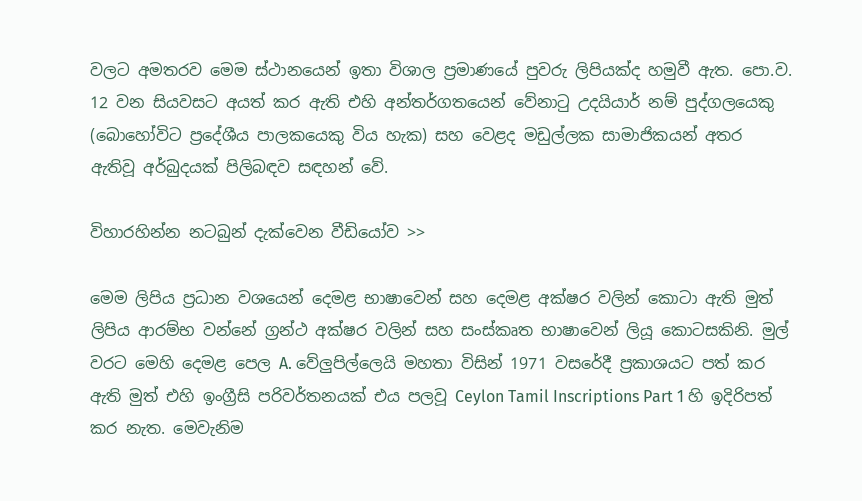වලට අමතරව මෙම ස්ථානයෙන් ඉතා විශාල ප්‍රමාණයේ පුවරු ලිපියක්ද හමුවී ඇත. පො.ව. 12 වන සියවසට අයත් කර ඇති එහි අන්තර්ගතයෙන් වේනාටු උදයියාර් නම් පුද්ගලයෙකු (බොහෝවිට ප්‍රදේශීය පාලකයෙකු විය හැක) සහ වෙළද මඩුල්ලක සාමාජිකයන් අතර ඇතිවූ අර්බුදයක් පිලිබඳව සඳහන් වේ.

විහාරහින්න නටබුන් දැක්වෙන වීඩියෝව >>

මෙම ලිපිය ප්‍රධාන වශයෙන් දෙමළ භාෂාවෙන් සහ දෙමළ අක්ෂර වලින් කොටා ඇති මුත් ලිපිය ආරම්භ වන්නේ ග්‍රන්ථ අක්ෂර වලින් සහ සංස්කෘත භාෂාවෙන් ලියූ කොටසකිනි. මුල් වරට මෙහි දෙමළ පෙල A. වේලුපිල්ලෙයි මහතා විසින් 1971 වසරේදී ප්‍රකාශයට පත් කර ඇති මුත් එහි ඉංග්‍රීසි පරිවර්තනයක් එය පලවූ Ceylon Tamil Inscriptions Part 1 හි ඉදිරිපත් කර නැත. මෙවැනිම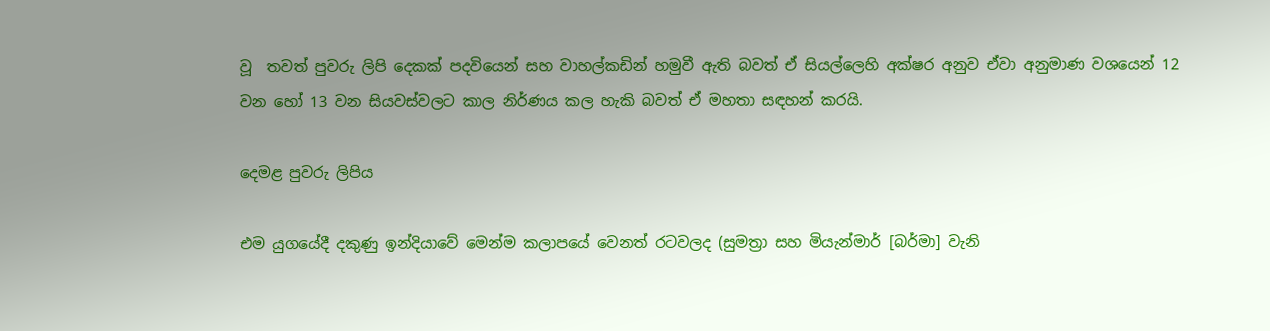වූ  තවත් පුවරු ලිපි දෙකක් පදවියෙන් සහ වාහල්කඩින් හමුවී ඇති බවත් ඒ සියල්ලෙහි අක්ෂර අනුව ඒවා අනුමාණ වශයෙන් 12 වන හෝ 13 වන සියවස්වලට කාල නිර්ණය කල හැකි බවත් ඒ මහතා සඳහන් කරයි.

දෙමළ පුවරු ලිපිය

එම යුගයේදී දකුණු ඉන්දියාවේ මෙන්ම කලාපයේ වෙනත් රටවලද (සුමත්‍රා සහ මියැන්මාර් [බර්මා] වැනි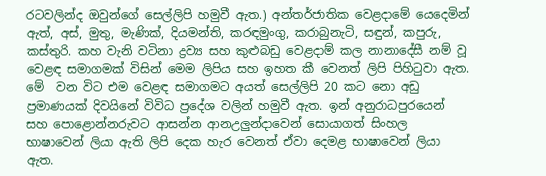රටවලින්ද ඔවුන්ගේ සෙල්ලිපි හමුවී ඇත.) අන්තර්ජාතික වෙළදාමේ යෙදෙමින් ඇත්, අස්, මුතු, මැණික්, දියමන්ති, කරඳමුංගු, කරාබුනැටි, සඳුන්, කපුරු, කස්තුරි. කහ වැනි වටිනා ද්‍රව්‍ය සහ කුළුබඩු වෙළදාම් කල නානාදේසී නම් වූ වෙළඳ සමාගමක් විසින් මෙම ලිපිය සහ ඉහත කී වෙනත් ලිපි පිහිටුවා ඇත. මේ  වන විට එම වෙළඳ සමාගමට අයත් සෙල්ලිපි 20 කට නො අඩු ප්‍රමාණයක් දිවයිනේ විවිධ ප්‍රදේශ වලින් හමුවී ඇත. ඉන් අනුරාධපුරයෙන් සහ පොළොන්නරුවට ආසන්න ආනඋලුන්දාවෙන් සොයාගත් සිංහල භාෂාවෙන් ලියා ඇති ලිපි දෙක හැර වෙනත් ඒවා දෙමළ භාෂාවෙන් ලියා ඇත.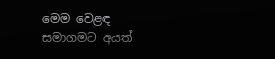මෙම වෙළඳ සමාගමට අයත්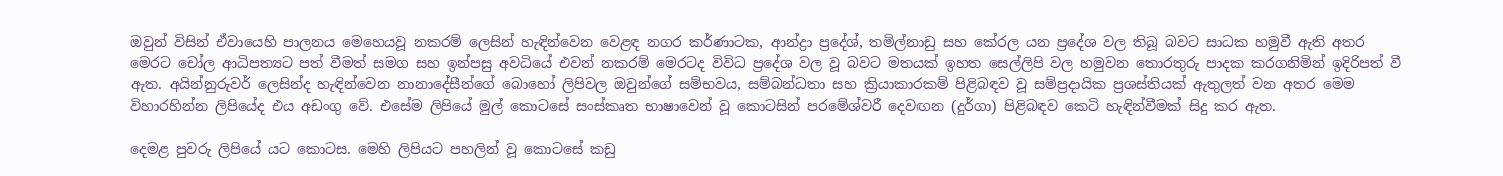ඔවුන් විසින් ඒවායෙහි පාලනය මෙහෙයවූ නකරම් ලෙසින් හැඳින්වෙන වෙළඳ නගර කර්ණාටක, ආන්ද්‍රා ප්‍රදේශ්, තමිල්නාඩු සහ කේරල යන ප්‍රදේශ වල තිබූ බවට සාධක හමුවී ඇති අතර මෙරට චෝල ආධිපත්‍යට පත් වීමත් සමග සහ ඉන්පසු අවධියේ එවන් නකරම් මෙරටද විවිධ ප්‍රදේශ වල වූ බවට මතයක් ඉහත සෙල්ලිපි වල හමුවන තොරතුරු පාදක කරගනිමින් ඉදිරිපත් වී ඇත. අයින්නුරුවර් ලෙසින්ද හැඳින්වෙන නානාදේසීන්ගේ බොහෝ ලිපිවල ඔවුන්ගේ සම්භවය, සම්බන්ධතා සහ ක්‍රියාකාරකම් පිළිබඳව වූ සම්ප්‍රදායික ප්‍රශස්තියක් ඇතුලත් වන අතර මෙම විහාරහින්න ලිපියේද එය අඩංගු වේ. එසේම ලිපියේ මුල් කොටසේ සංස්කෘත භාෂාවෙන් වූ කොටසින් පරමේශ්වරී දෙවඟන (දුර්ගා) පිළිබඳව කෙටි හැඳින්වීමක් සිදු කර ඇත.

දෙමළ පුවරු ලිපියේ යට කොටස. මෙහි ලිපියට පහලින් වූ කොටසේ කඩු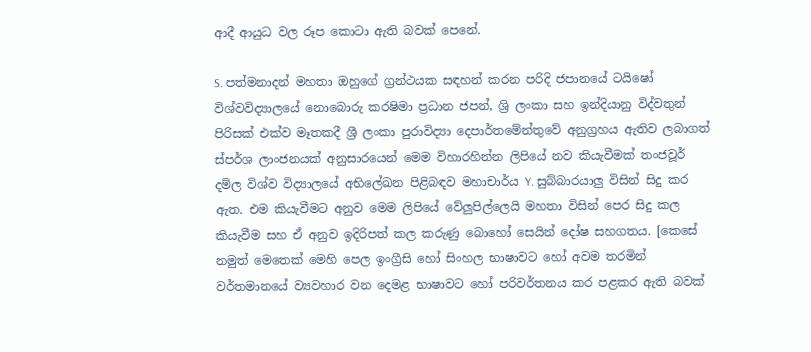ආදී ආයුධ වල රූප කොටා ඇති බවක් පෙනේ.

S. පත්මනාදන් මහතා ඔහුගේ ග්‍රන්ථයක සඳහන් කරන පරිදි ජපානයේ ටයිෂෝ විශ්වවිද්‍යාලයේ නොබොරු කරෂිමා ප්‍රධාන ජපන්, ශ්‍රි ලංකා සහ ඉන්දියානු විද්වතුන් පිරිසක් එක්ව මෑතකදී ශ්‍රී ලංකා පුරාවිද්‍යා දෙපාර්තමේන්තුවේ අනුග්‍රහය ඇතිව ලබාගත් ස්පර්ශ ලාංජනයක් අනුසාරයෙන් මෙම විහාරහින්න ලිපියේ නව කියැවීමක් තංජවූර් දමිල විශ්ව විද්‍යාලයේ අභිලේඛන පිළිබඳව මහාචාර්ය Y. සුබ්බාරයාලු විසින් සිදු කර ඇත. එම කියැවීමට අනුව මෙම ලිපියේ වේලුපිල්ලෙයි මහතා විසින් පෙර සිදු කල කියැවීම සහ ඒ අනුව ඉදිරිපත් කල කරුණු බොහෝ සෙයින් දෝෂ සහගතය. [කෙසේ නමුත් මෙතෙක් මෙහි පෙල ඉංග්‍රීසි හෝ සිංහල භාෂාවට හෝ අවම තරමින් වර්තමානයේ ව්‍යවහාර වන දෙමළ භාෂාවට හෝ පරිවර්තනය කර පළකර ඇති බවක්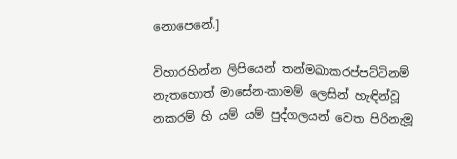නොපෙනේ.]

විහාරහින්න ලිපියෙන් තන්මඛාකරප්පට්ටිනම් නැතහොත් මාසේන-කාමම් ලෙසින් හැඳින්වූ නකරම් හි යම් යම් පුද්ගලයන් වෙත පිරිනැමූ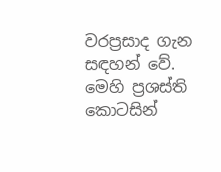වරප්‍රසාද ගැන සඳහන් වේ. මෙහි ප්‍රශස්ති කොටසින්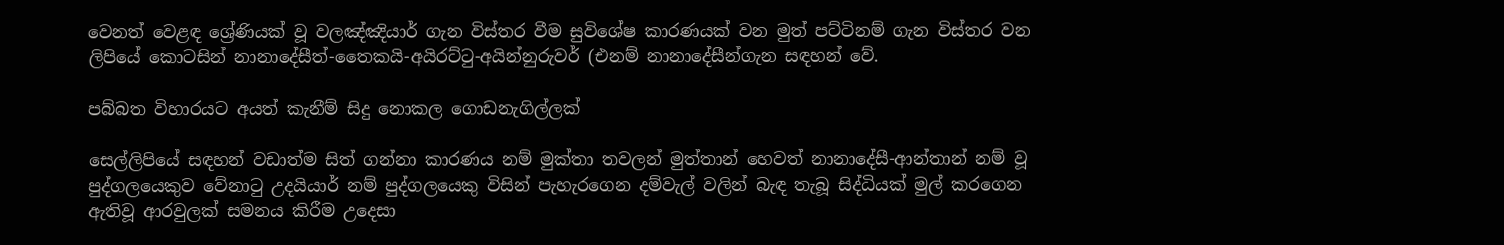වෙනත් වෙළඳ ශ්‍රේණියක් වූ වලඤ්ඤියාර් ගැන විස්තර වීම සුවිශේෂ කාරණයක් වන මුත් පට්ටිනම් ගැන විස්තර වන ලිපියේ කොටසින් නානාදේසීත්-තෛකයි-අයිරට්ටු-අයින්නුරුවර් (එනම් නානාදේසීන්ගැන සඳහන් වේ.

පබ්බත විහාරයට අයත් කැනීම් සිදු නොකල ගොඩනැගිල්ලක්

සෙල්ලිපියේ සඳහන් වඩාත්ම සිත් ගන්නා කාරණය නම් මුක්තා තවලන් මුත්තාන් හෙවත් නානාදේසී-ආන්තාන් නම් වූ පුද්ගලයෙකුව වේනාටු උදයියාර් නම් පුද්ගලයෙකු විසින් පැහැරගෙන දම්වැල් වලින් බැඳ තැබූ සිද්ධියක් මුල් කරගෙන ඇතිවූ ආරවුලක් සමනය කිරීම උදෙසා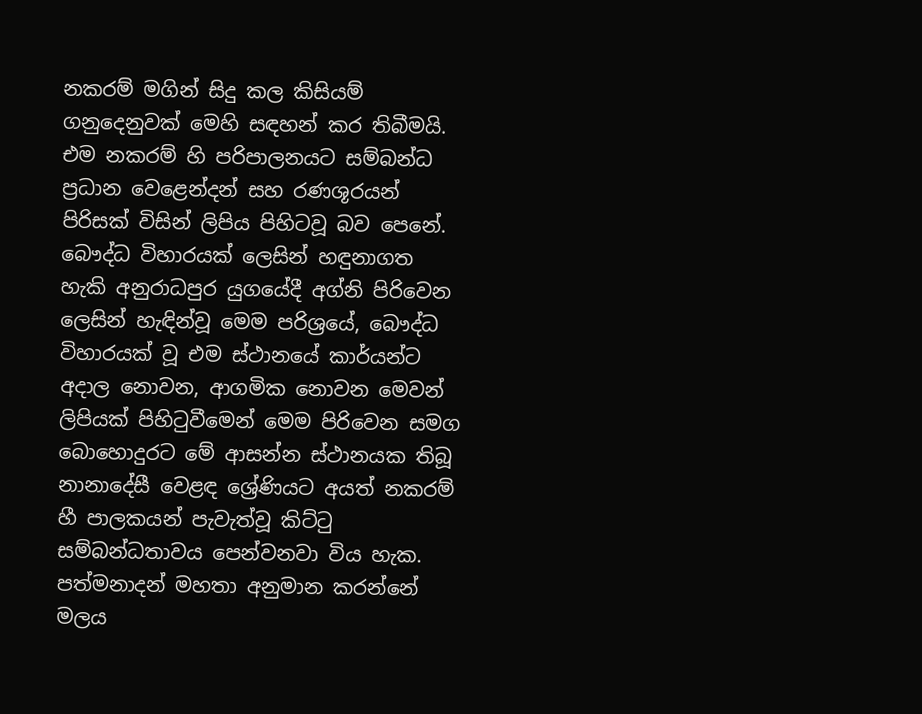නකරම් මගින් සිදු කල කිසියම් ගනුදෙනුවක් මෙහි සඳහන් කර තිබීමයි. එම නකරම් හි පරිපාලනයට සම්බන්ධ ප්‍රධාන වෙළෙන්දන් සහ රණශූරයන් පිරිසක් විසින් ලිපිය පිහිටවූ බව පෙනේ. බෞද්ධ විහාරයක් ලෙසින් හඳුනාගත හැකි අනුරාධපුර යුගයේදී අග්නි පිරිවෙන ලෙසින් හැඳින්වූ මෙම පරිශ්‍රයේ, බෞද්ධ විහාරයක් වූ එම ස්ථානයේ කාර්යන්ට අදාල නොවන, ආගමික නොවන මෙවන් ලිපියක් පිහිටුවීමෙන් මෙම පිරිවෙන සමග බොහොදුරට මේ ආසන්න ස්ථානයක තිබූ නානාදේසී වෙළඳ ශ්‍රේණියට අයත් නකරම් හී පාලකයන් පැවැත්වූ කිට්ටු සම්බන්ධතාවය පෙන්වනවා විය හැක. පත්මනාදන් මහතා අනුමාන කරන්නේ මලය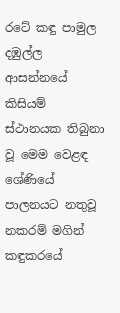රටේ කඳු පාමුල දඹුල්ල ආසන්නයේ කිසියම් ස්ථානයක තිබුනා වූ මෙම වෙළඳ ශේණියේ පාලනයට නතුවූ නකරම් මගින් කඳුකරයේ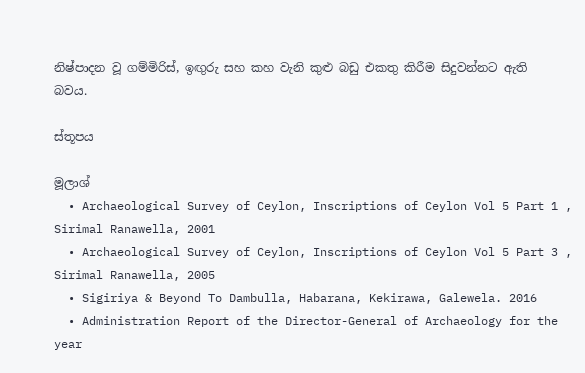නිෂ්පාදන වූ ගම්මිරිස්, ඉඟුරු සහ කහ වැනි කුළු බඩු එකතු කිරීම සිදුවන්නට ඇති බවය.

ස්තූපය

මූලාශ්‍
  • Archaeological Survey of Ceylon, Inscriptions of Ceylon Vol 5 Part 1 , Sirimal Ranawella, 2001
  • Archaeological Survey of Ceylon, Inscriptions of Ceylon Vol 5 Part 3 , Sirimal Ranawella, 2005
  • Sigiriya & Beyond To Dambulla, Habarana, Kekirawa, Galewela. 2016
  • Administration Report of the Director-General of Archaeology for the year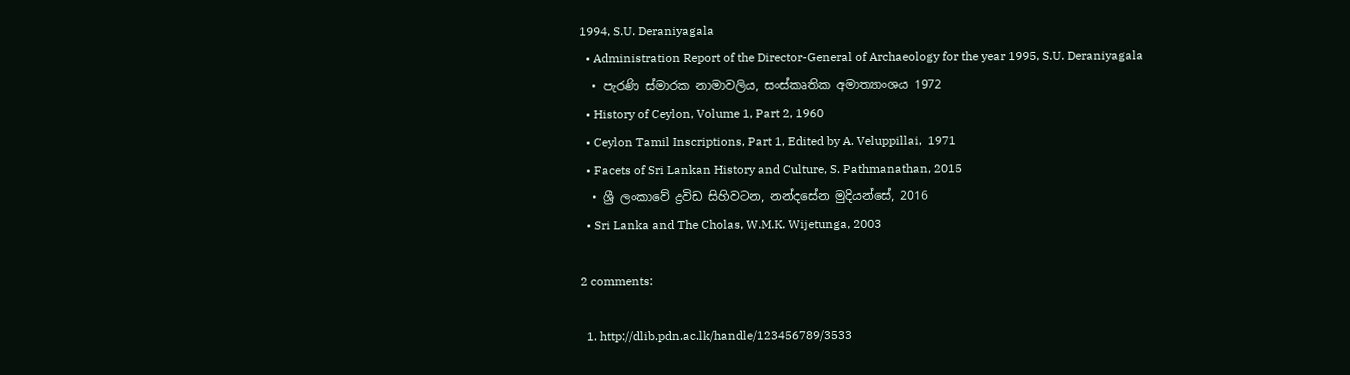1994, S.U. Deraniyagala
  • Administration Report of the Director-General of Archaeology for the year 1995, S.U. Deraniyagala
  • පැරණි ස්මාරක නාමාවලිය, සංස්කෘතික අමාත්‍යාංශය 1972
  • History of Ceylon, Volume 1, Part 2, 1960
  • Ceylon Tamil Inscriptions, Part 1, Edited by A. Veluppillai,  1971
  • Facets of Sri Lankan History and Culture, S. Pathmanathan, 2015
  • ශ්‍රී ලංකාවේ ද්‍රවිඩ සිහිවටන, නන්දසේන මුදියන්සේ, 2016
  • Sri Lanka and The Cholas, W.M.K. Wijetunga, 2003

2 comments:

  1. http://dlib.pdn.ac.lk/handle/123456789/3533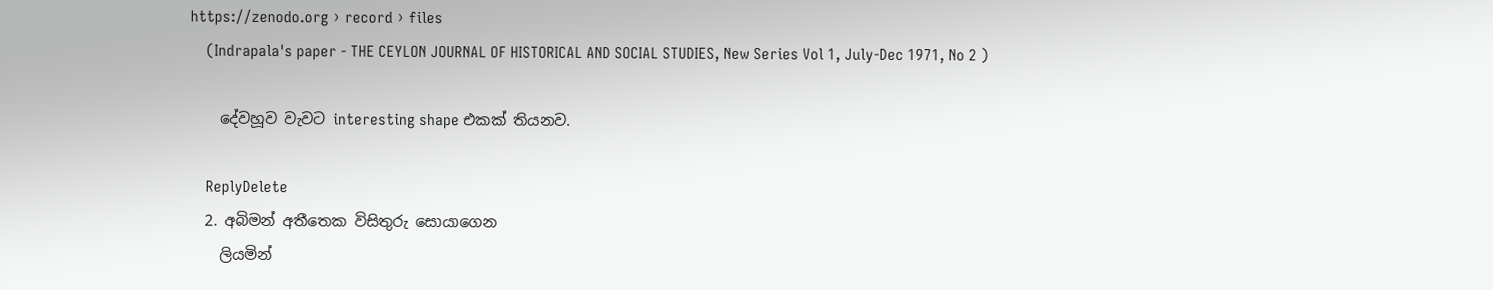https://zenodo.org › record › files
    (Indrapala's paper - THE CEYLON JOURNAL OF HISTORICAL AND SOCIAL STUDIES, New Series Vol 1, July-Dec 1971, No 2 )

    දේවහූව වැවට interesting shape එකක් තියනව.

    ReplyDelete
  2. අබිමන් අතීතෙක විසිතුරු සොයාගෙන
    ලියමින්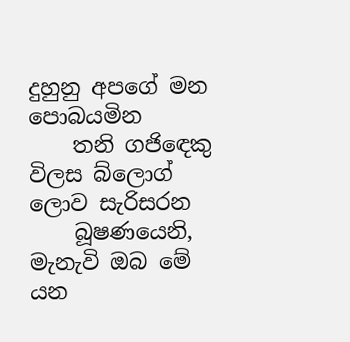දුහුනු අපගේ මන පොබයමින
    තනි ගජිඳෙකු විලස බ්ලොග් ලොව සැරිසරන
    බූෂණයෙනි, මැනැවි ඔබ මේ යන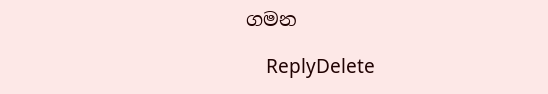ගමන

    ReplyDelete